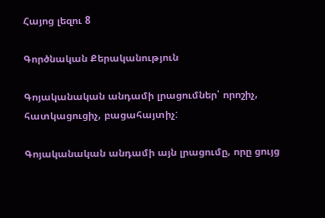Հայոց լեզու 8

Գործնական Քերականություն

Գոյականական անդամի լրացումներ՝ որոշիչ, հատկացուցիչ, բացահայտիչ:

Գոյականական անդամի այն լրացումը, որը ցույց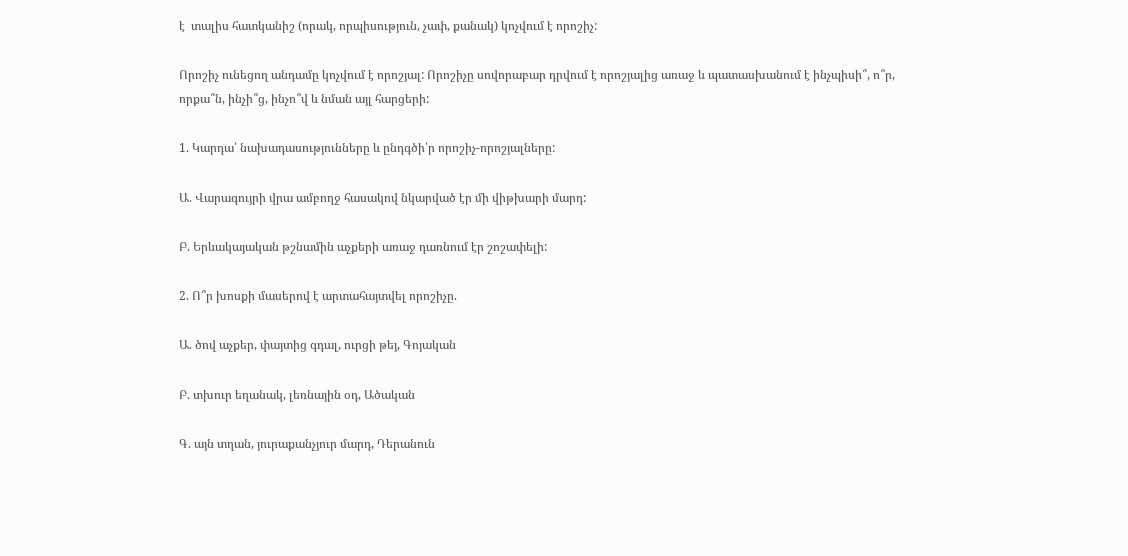է  տալիս հատկանիշ (որակ, որպիսություն, չափ, քանակ) կոչվում է որոշիչ:

Որոշիչ ունեցող անդամը կոչվում է որոշյալ: Որոշիչը սովորաբար դրվում է որոշյալից առաջ և պատասխանում է ինչպիսի՞, ո՞ր, որքա՞ն, ինչի՞ց, ինչո՞վ և նման այլ հարցերի:

1. Կարդա՛ նախադասությունները և ընդգծի՛ր որոշիչ-որոշյալները:

Ա. Վարագույրի վրա ամբողջ հասակով նկարված էր մի վիթխարի մարդ:

Բ. Երևակայական թշնամին աչքերի առաջ դառնում էր շոշափելի:

2. Ո՞ր խոսքի մասերով է արտահայտվել որոշիչը.

Ա. ծով աչքեր, փայտից գդալ, ուրցի թեյ, Գոյական

Բ. տխուր եղանակ, լեռնային օդ, Ածական

Գ. այն տղան, յուրաքանչյուր մարդ, Դերանուն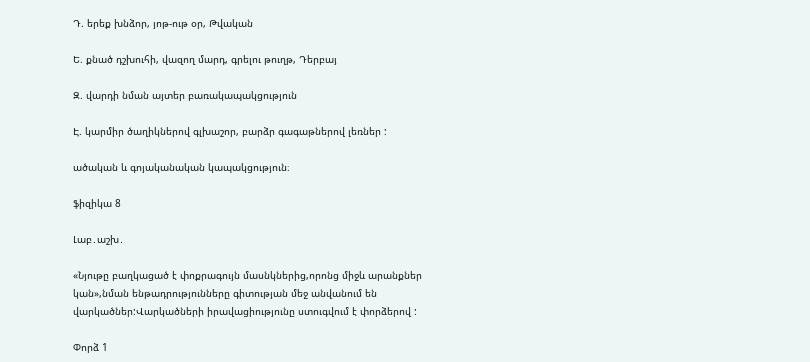Դ. երեք խնձոր, յոթ-ութ օր, Թվական

Ե. քնած դշխուհի, վազող մարդ, գրելու թուղթ, Դերբայ

Զ. վարդի նման այտեր բառակապակցություն

Է. կարմիր ծաղիկներով գլխաշոր, բարձր գագաթներով լեռներ :

ածական և գոյականական կապակցություն։

ֆիզիկա 8

Լաբ․աշխ․

«Նյութը բաղկացած է փոքրագույն մասնկներից,որոնց միջև արանքներ կան»,նման ենթադրությունները գիտության մեջ անվանում են վարկածներ:Վարկածների իրավացիությունը ստուգվում է փորձերով :

Փորձ 1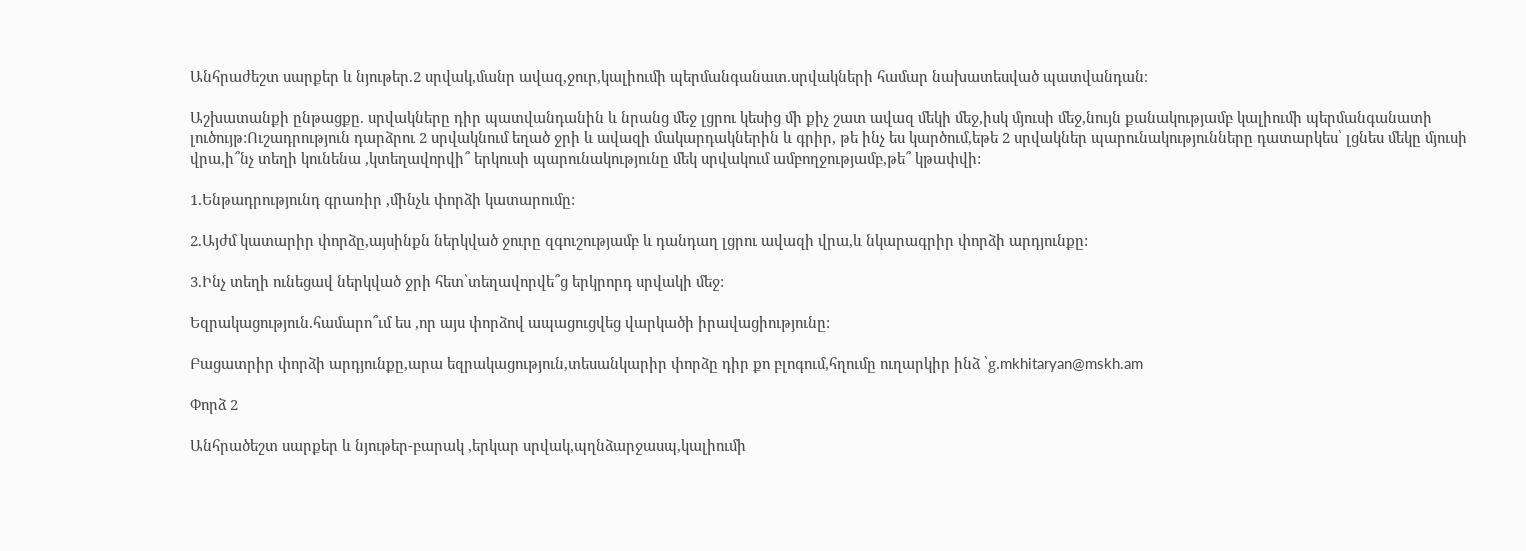Անհրաժեշտ սարքեր և նյութեր.2 սրվակ,մանր ավազ,ջուր,կալիումի պերմանգանատ.սրվակների համար նախատեսված պատվանդան։

Աշխատանքի ընթացքը. սրվակները դիր պատվանդանին և նրանց մեջ լցրու կեսից մի քիչ շատ ավազ մեկի մեջ,իսկ մյուսի մեջ,նույն քանակությամբ կալիումի պերմանգանատի լուծույթ:Ուշադրություն դարձրու 2 սրվակնում եղած ջրի և ավազի մակարդակներին և գրիր, թե ինչ ես կարծում,եթե 2 սրվակներ պարունակությունները դատարկես՝ լցնես մեկը մյուսի վրա,ի՞նչ տեղի կունենա ,կտեղավորվի՞ երկուսի պարունակությունը մեկ սրվակում ամբողջությամբ,թե՞ կթափվի:

1.Ենթադրությունդ գրառիր ,մինչև փորձի կատարումը:

2.Այժմ կատարիր փորձը,այսինքն ներկված ջուրը զգուշությամբ և դանդաղ լցրու ավազի վրա,և նկարագրիր փորձի արդյունքը:

3.Ինչ տեղի ունեցավ ներկված ջրի հետ՝տեղավորվե՞ց երկրորդ սրվակի մեջ:

Եզրակացություն.համարո՞ւմ ես ,որ այս փորձով ապացուցվեց վարկածի իրավացիությունը:

Բացատրիր փորձի արդյունքը,արա եզրակացություն,տեսանկարիր փորձը դիր քո բլոգում,հղումը ուղարկիր ինձ ՝g.mkhitaryan@mskh.am

Փորձ 2

Անհրածեշտ սարքեր և նյութեր-բարակ ,երկար սրվակ,պղնձարջասպ,կալիումի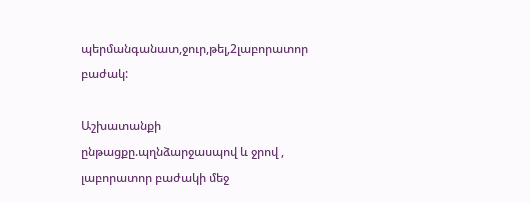պերմանգանատ,ջուր,թել,2լաբորատոր բաժակ:

Աշխատանքի ընթացքը.պղնձարջասպով և ջրով , լաբորատոր բաժակի մեջ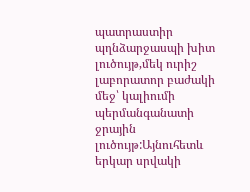պատրաստիր պղնձարջասպի խիտ լուծույթ,մեկ ուրիշ լաբորատոր բաժակի մեջ՝ կալիումի պերմանգանատի ջրային լուծույթ:Այնուհետև երկար սրվակի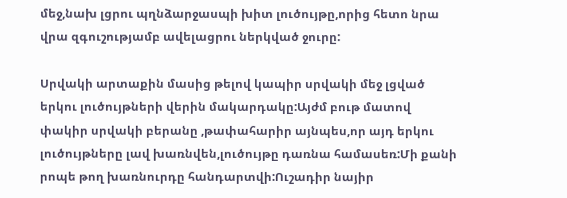մեջ,նախ լցրու պղնձարջասպի խիտ լուծույթը,որից հետո նրա վրա զգուշությամբ ավելացրու ներկված ջուրը:

Սրվակի արտաքին մասից թելով կապիր սրվակի մեջ լցված երկու լուծույթների վերին մակարդակը:Այժմ բութ մատով փակիր սրվակի բերանը ,թափահարիր այնպես,որ այդ երկու լուծույթները լավ խառնվեն,լուծույթը դառնա համասեռ:Մի քանի րոպե թող խառնուրդը հանդարտվի:Ուշադիր նայիր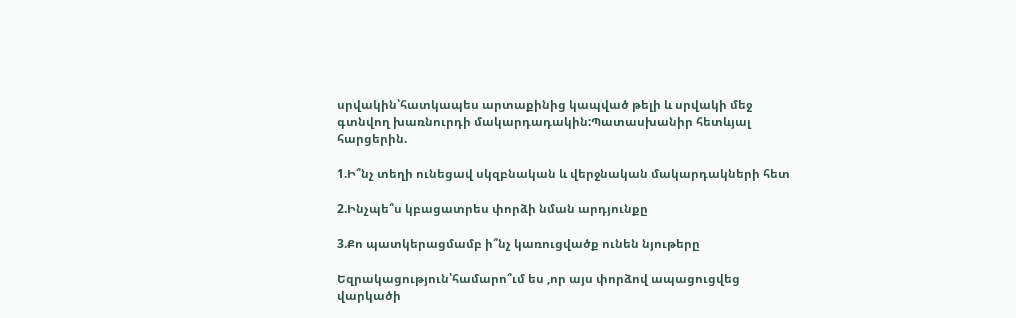սրվակին՝հատկապես արտաքինից կապված թելի և սրվակի մեջ գտնվող խառնուրդի մակարդադակին:Պատասխանիր հետևյալ հարցերին.

1.Ի՞նչ տեղի ունեցավ սկզբնական և վերջնական մակարդակների հետ

2.Ինչպե՞ս կբացատրես փորձի նման արդյունքը

3.Քո պատկերացմամբ ի՞նչ կառուցվածք ունեն նյութերը

Եզրակացություն՝համարո՞ւմ ես ,որ այս փորձով ապացուցվեց վարկածի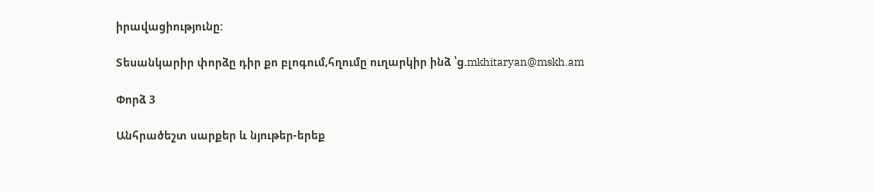իրավացիությունը:

Տեսանկարիր փորձը դիր քո բլոգում,հղումը ուղարկիր ինձ ՝g.mkhitaryan@mskh.am

Փորձ 3

Անհրածեշտ սարքեր և նյութեր-երեք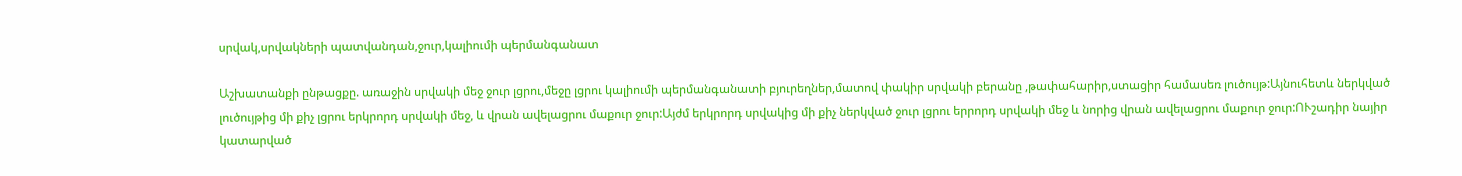սրվակ,սրվակների պատվանդան,ջուր,կալիումի պերմանգանատ

Աշխատանքի ընթացքը. առաջին սրվակի մեջ ջուր լցրու,մեջը լցրու կալիումի պերմանգանատի բյուրեղներ,մատով փակիր սրվակի բերանը ,թափահարիր,ստացիր համասեռ լուծույթ:Այնուհետև ներկված լուծույթից մի քիչ լցրու երկրորդ սրվակի մեջ, և վրան ավելացրու մաքուր ջուր:Այժմ երկրորդ սրվակից մի քիչ ներկված ջուր լցրու երրորդ սրվակի մեջ և նորից վրան ավելացրու մաքուր ջուր:ՈՒշադիր նայիր կատարված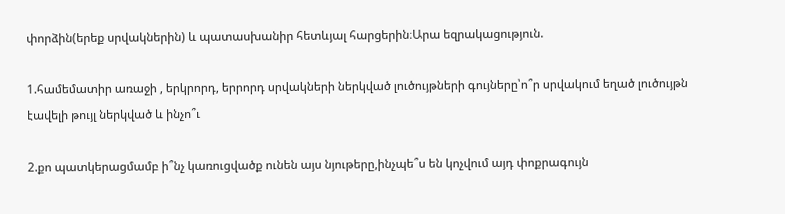փորձին(երեք սրվակներին) և պատասխանիր հետևյալ հարցերին։Արա եզրակացություն.

1.համեմատիր առաջի , երկրորդ, երրորդ սրվակների ներկված լուծույթների գույները՝ո՞ր սրվակում եղած լուծույթն էավելի թույլ ներկված և ինչո՞ւ

2.քո պատկերացմամբ ի՞նչ կառուցվածք ունեն այս նյութերը,ինչպե՞ս են կոչվում այդ փոքրագույն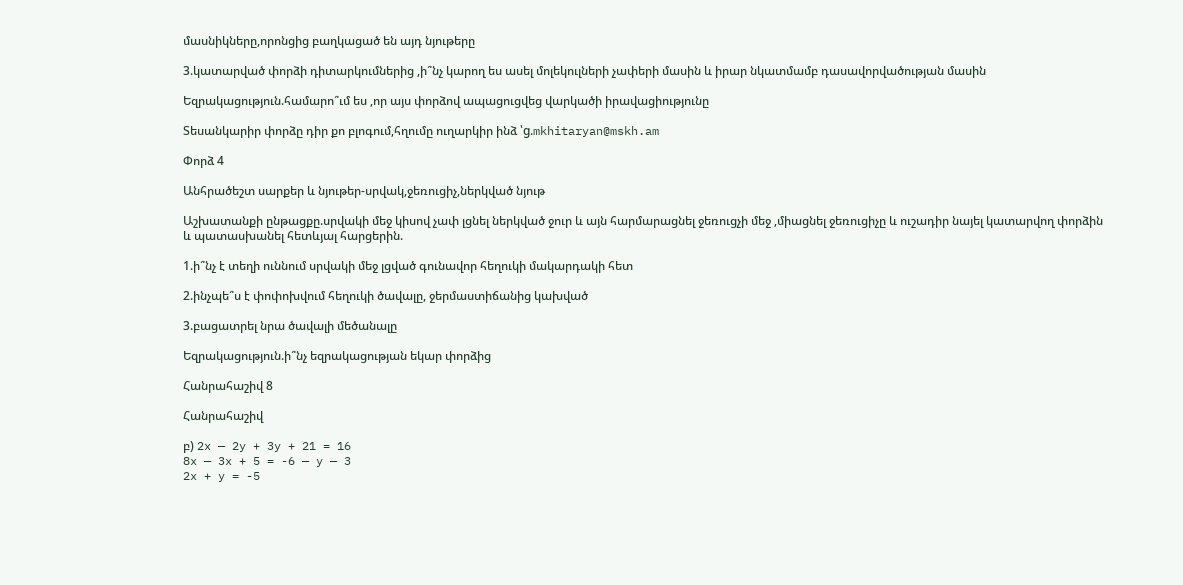մասնիկները,որոնցից բաղկացած են այդ նյութերը

3.կատարված փորձի դիտարկումներից ,ի՞նչ կարող ես ասել մոլեկուլների չափերի մասին և իրար նկատմամբ դասավորվածության մասին

Եզրակացություն.համարո՞ւմ ես ,որ այս փորձով ապացուցվեց վարկածի իրավացիությունը

Տեսանկարիր փորձը դիր քո բլոգում,հղումը ուղարկիր ինձ ՝g.mkhitaryan@mskh.am

Փորձ 4

Անհրածեշտ սարքեր և նյութեր-սրվակ,ջեռուցիչ,ներկված նյութ

Աշխատանքի ընթացքը.սրվակի մեջ կիսով չափ լցնել ներկված ջուր և այն հարմարացնել ջեռուցչի մեջ ,միացնել ջեռուցիչը և ուշադիր նայել կատարվող փորձին և պատասխանել հետևյալ հարցերին.

1.ի՞նչ է տեղի ուննում սրվակի մեջ լցված գունավոր հեղուկի մակարդակի հետ

2.ինչպե՞ս է փոփոխվում հեղուկի ծավալը, ջերմաստիճանից կախված

3.բացատրել նրա ծավալի մեծանալը

Եզրակացություն.ի՞նչ եզրակացության եկար փորձից

Հանրահաշիվ 8

Հանրահաշիվ

բ) 2x — 2y + 3y + 21 = 16
8x — 3x + 5 = -6 — y — 3
2x + y = -5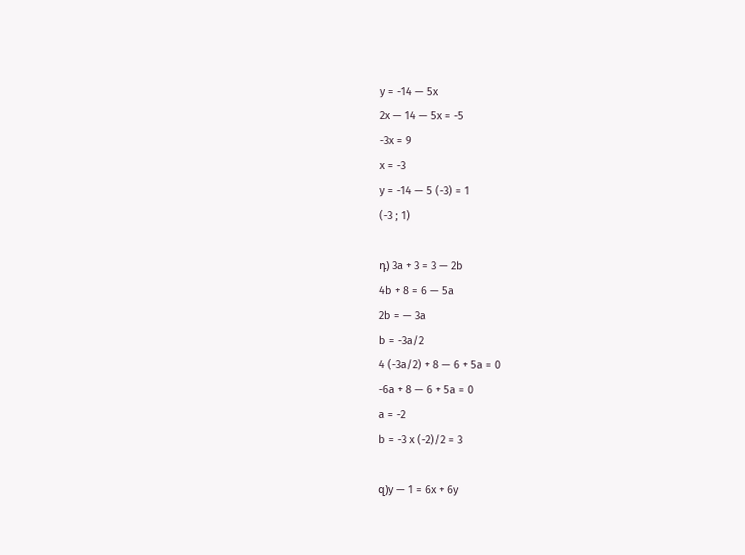y = -14 — 5x
2x — 14 — 5x = -5
-3x = 9
x = -3
y = -14 — 5 (-3) = 1
(-3 ; 1)

դ) 3a + 3 = 3 — 2b
4b + 8 = 6 — 5a
2b = — 3a
b = -3a/2
4 (-3a/2) + 8 — 6 + 5a = 0
-6a + 8 — 6 + 5a = 0
a = -2
b = -3 x (-2)/2 = 3

զ)y — 1 = 6x + 6y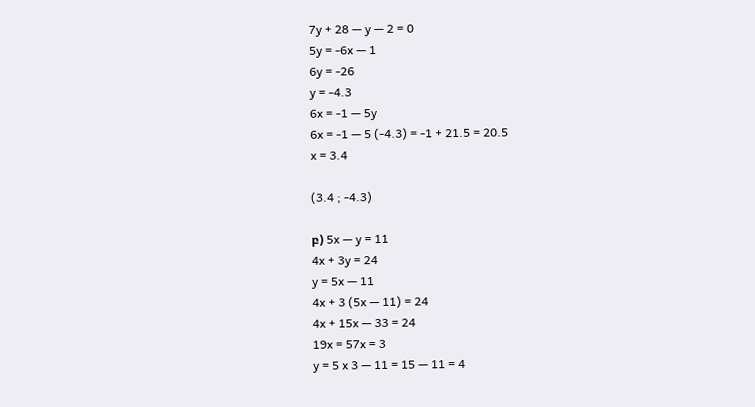7y + 28 — y — 2 = 0
5y = -6x — 1
6y = -26
y = -4.3
6x = -1 — 5y
6x = -1 — 5 (-4.3) = -1 + 21.5 = 20.5
x = 3.4

(3.4 ; -4.3)

բ) 5x — y = 11
4x + 3y = 24
y = 5x — 11
4x + 3 (5x — 11) = 24
4x + 15x — 33 = 24
19x = 57x = 3
y = 5 x 3 — 11 = 15 — 11 = 4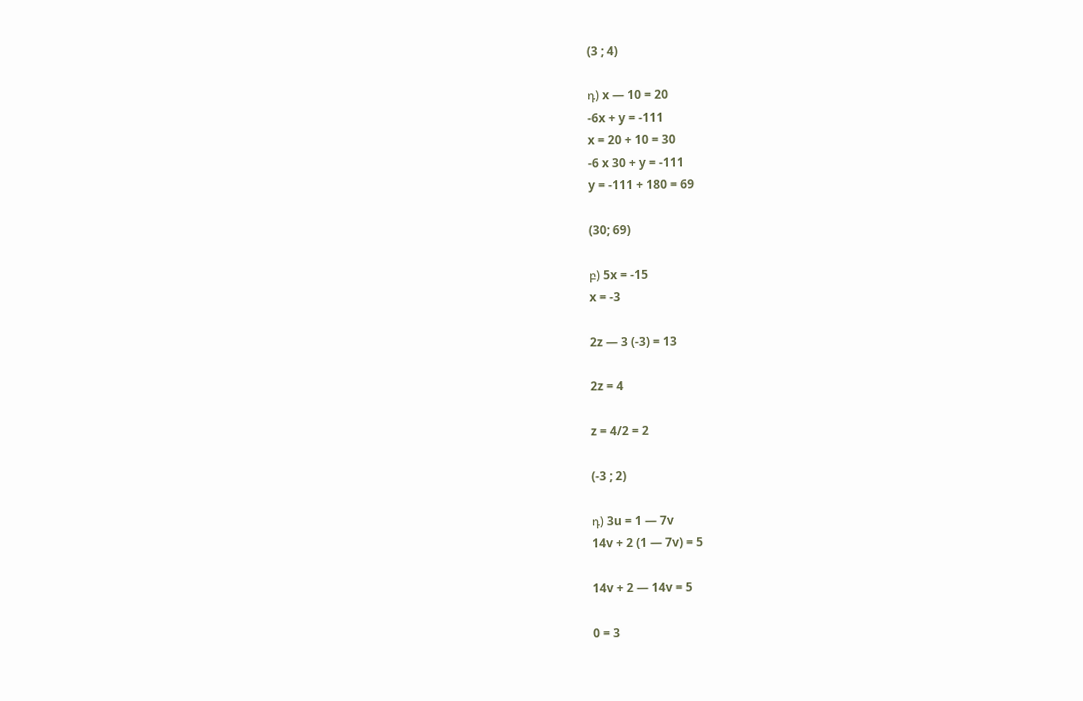(3 ; 4)

դ) x — 10 = 20
-6x + y = -111
x = 20 + 10 = 30
-6 x 30 + y = -111
y = -111 + 180 = 69

(30; 69)

բ) 5x = -15
x = -3

2z — 3 (-3) = 13

2z = 4

z = 4/2 = 2

(-3 ; 2)

դ) 3u = 1 — 7v
14v + 2 (1 — 7v) = 5

14v + 2 — 14v = 5

0 = 3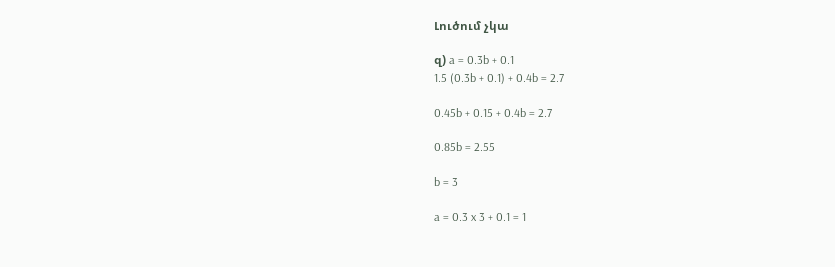Լուծում չկա

զ) a = 0.3b + 0.1
1.5 (0.3b + 0.1) + 0.4b = 2.7

0.45b + 0.15 + 0.4b = 2.7

0.85b = 2.55

b = 3

a = 0.3 x 3 + 0.1 = 1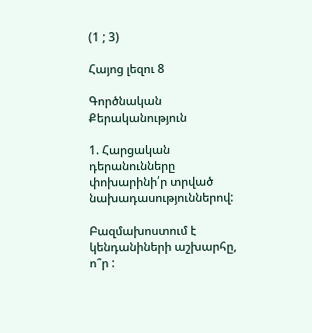(1 ; 3)

Հայոց լեզու 8

Գործնական Քերականություն

1. Հարցական դերանունները փոխարինի՛ր տրված նախադասություններով:

Բազմախոստում է կենդանիների աշխարհը, ո՞ր :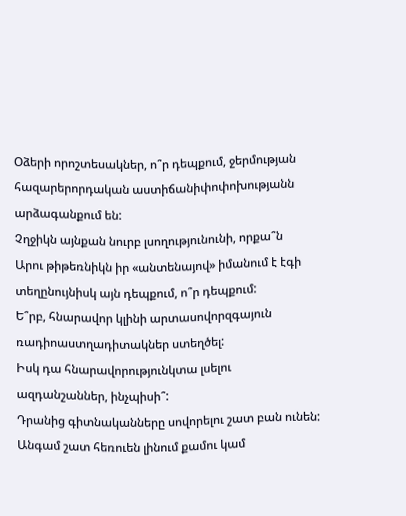Օձերի որոշտեսակներ, ո՞ր դեպքում, ջերմության հազարերորդական աստիճանիփոփոխությանն արձագանքում են:
Չղջիկն այնքան նուրբ լսողությունունի, որքա՞ն
Արու թիթեռնիկն իր «անտենայով» իմանում է էգի տեղընույնիսկ այն դեպքում, ո՞ր դեպքում:
Ե՞րբ, հնարավոր կլինի արտասովորզգայուն ռադիոաստղադիտակներ ստեղծել:
Իսկ դա հնարավորությունկտա լսելու ազդանշաններ, ինչպիսի՞:
Դրանից գիտնականները սովորելու շատ բան ունեն:
Անգամ շատ հեռուեն լինում քամու կամ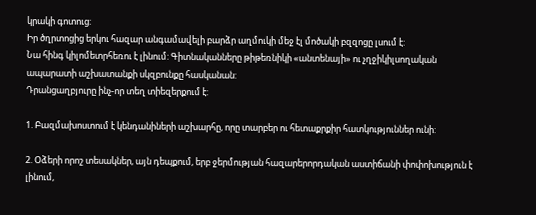կրակի գոտուց:
Իր ծղրտոցից երկու հազար անգամավելի բարձր աղմուկի մեջ էլ մոծակի բզզոցը լսում է:
Նա հինգ կիլոմետրհեռու է լինում: Գիտնականները թիթեռնիկի «անտենայի» ու չղջիկիլսողական ապարատի աշխատանքի սկզբունքը հասկանան:
Դրանցաղբյուրը ինչ-որ տեղ տիեզերքում է:

1. Բազմախոստում է կենդանիների աշխարհը, որը տարբեր ու հետաքրքիր հատկություններ ունի:

2. Օձերի որոշ տեսակներ, այն դեպքում, երբ ջերմության հազարերորդական աստիճանի փոփոխություն է լինում,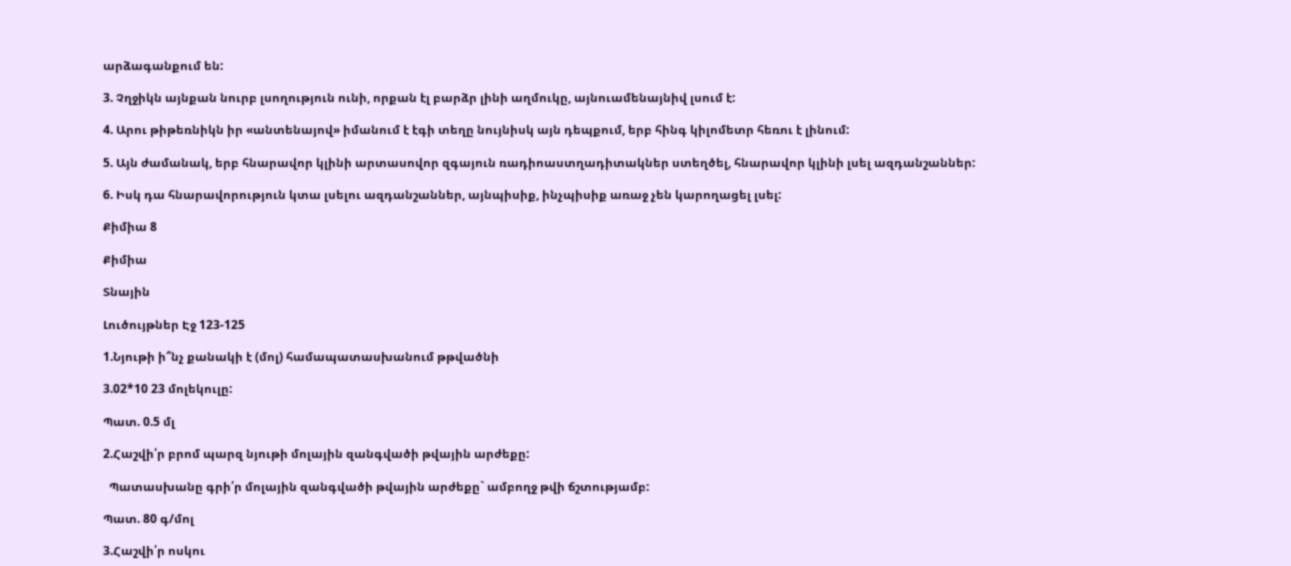արձագանքում են:

3. Չղջիկն այնքան նուրբ լսողություն ունի, որքան էլ բարձր լինի աղմուկը, այնուամենայնիվ լսում է:

4. Արու թիթեռնիկն իր «անտենայով» իմանում է էգի տեղը նույնիսկ այն դեպքում, երբ հինգ կիլոմետր հեռու է լինում:

5. Այն ժամանակ, երբ հնարավոր կլինի արտասովոր զգայուն ռադիոաստղադիտակներ ստեղծել, հնարավոր կլինի լսել ազդանշաններ:

6. Իսկ դա հնարավորություն կտա լսելու ազդանշաններ, այնպիսիք, ինչպիսիք առաջ չեն կարողացել լսել:

Քիմիա 8

Քիմիա

Տնային

Լուծույթներ Էջ 123-125

1.Նյութի ի՞նչ քանակի է (մոլ) համապատասխանում թթվածնի

3.02*10 23 մոլեկուլը:

Պատ. 0.5 մլ

2.Հաշվի՛ր բրոմ պարզ նյութի մոլային զանգվածի թվային արժեքը:

  Պատասխանը գրի՛ր մոլային զանգվածի թվային արժեքը` ամբողջ թվի ճշտությամբ:

Պատ. 80 գ/մոլ

3.Հաշվի՛ր ոսկու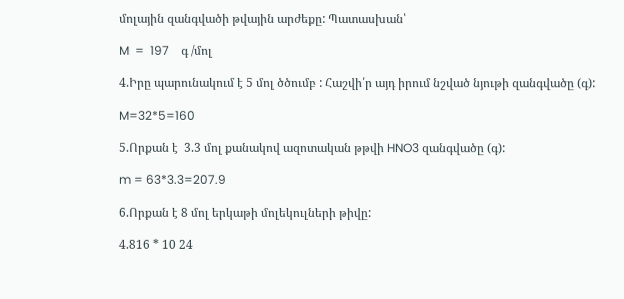մոլային զանգվածի թվային արժեքը: Պատասխան՝

M  =  197    գ /մոլ

4.Իրը պարունակում է 5 մոլ ծծումբ : Հաշվի՛ր այդ իրում նշված նյութի զանգվածը (գ):

M=32*5=160

5.Որքան է  3.3 մոլ քանակով ազոտական թթվի HNO3 զանգվածը (գ):

m = 63*3.3=207.9

6.Որքան է 8 մոլ երկաթի մոլեկուլների թիվը:

4.816 * 10 24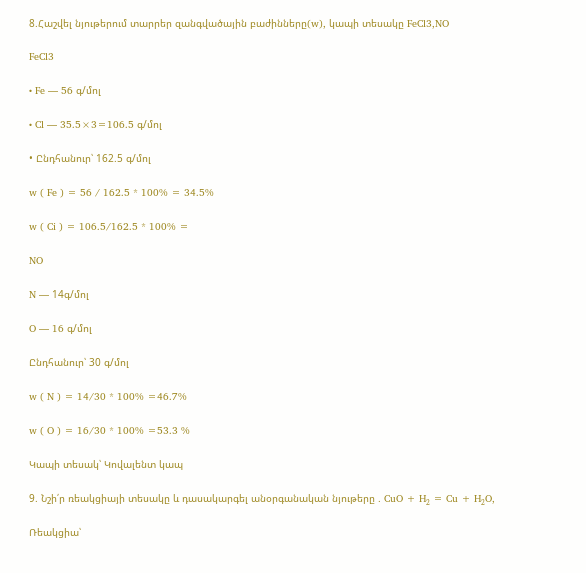8.Հաշվել նյութերում տարրեր զանգվածային բաժինները(w), կապի տեսակը FeCl3,NO

FeCl3

• Fe — 56 գ/մոլ

• Cl — 35.5×3=106.5 գ/մոլ

• Ընդհանուր՝ 162.5 գ/մոլ

w ( Fe ) = 56 / 162.5 * 100% = 34.5%

w ( Ci ) = 106.5/162.5 * 100% =

NO

N — 14գ/մոլ

O — 16 գ/մոլ

Ընդհանուր՝ 30 գ/մոլ

w ( N ) = 14/30 * 100% =46.7%

w ( O ) = 16/30 * 100% =53.3 %

Կապի տեսակ՝ Կովալենտ կապ

9. Նշի՛ր ռեակցիայի տեսակը և դասակարգել անօրգանական նյութերը . CuO + H₂ = Cu + H₂O,

Ռեակցիա՝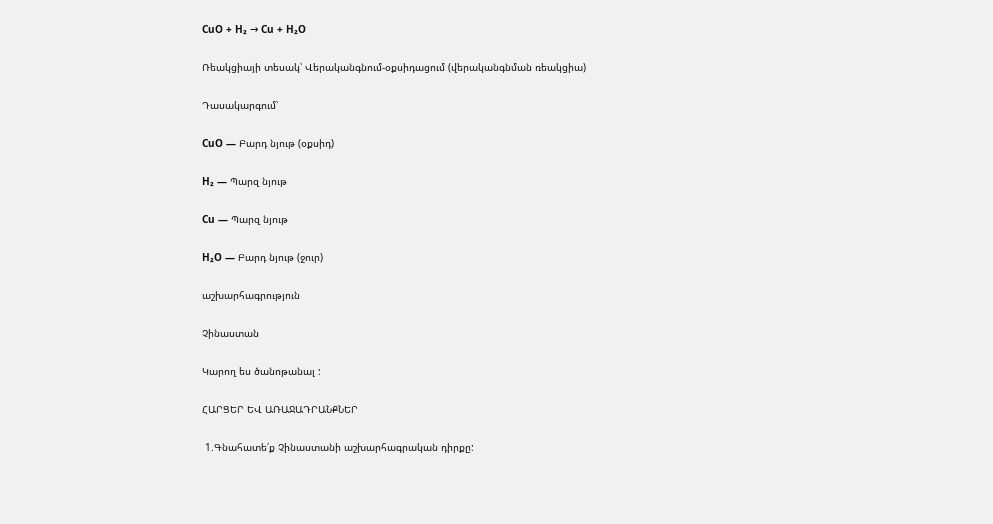CuO + H₂ → Cu + H₂O

Ռեակցիայի տեսակ՝ Վերականգնում-օքսիդացում (վերականգնման ռեակցիա)

Դասակարգում՝

CuO — Բարդ նյութ (օքսիդ)

H₂ — Պարզ նյութ

Cu — Պարզ նյութ

H₂O — Բարդ նյութ (ջուր)

աշխարհագրություն

Չինաստան

Կարող ես ծանոթանալ :

ՀԱՐՑԵՐ ԵՎ ԱՌԱՋԱԴՐԱՆՔՆԵՐ

 1.Գնահատե՛ք Չինաստանի աշխարհագրական դիրքը: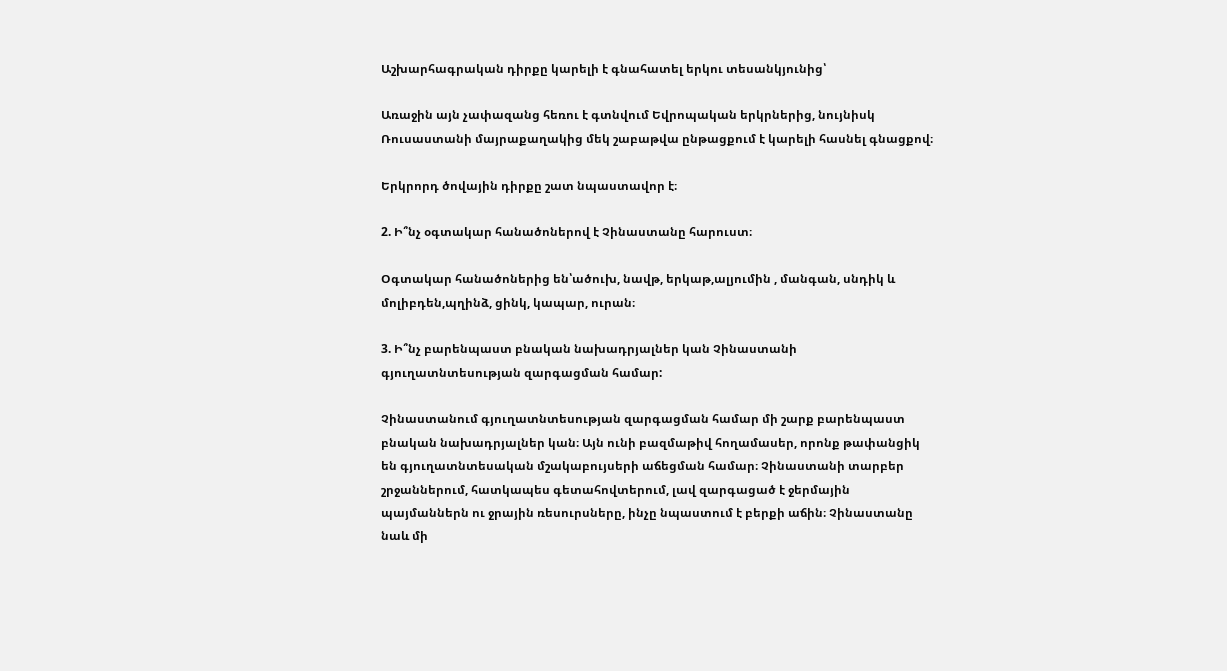Աշխարհագրական դիրքը կարելի է գնահատել երկու տեսանկյունից՝

Առաջին այն չափազանց հեռու է գտնվում Եվրոպական երկրներից, նույնիսկ Ռուսաստանի մայրաքաղակից մեկ շաբաթվա ընթացքում է կարելի հասնել գնացքով։

Երկրորդ ծովային դիրքը շատ նպաստավոր է։

2. Ի՞նչ օգտակար հանածոներով է Չինաստանը հարուստ։

Օգտակար հանածոներից են՝ածուխ, նավթ, երկաթ,ալյումին , մանգան, սնդիկ և մոլիբդեն,պղինձ, ցինկ, կապար, ուրան։

3. Ի՞նչ բարենպաստ բնական նախադրյալներ կան Չինաստանի գյուղատնտեսության զարգացման համար:

Չինաստանում գյուղատնտեսության զարգացման համար մի շարք բարենպաստ բնական նախադրյալներ կան։ Այն ունի բազմաթիվ հողամասեր, որոնք թափանցիկ են գյուղատնտեսական մշակաբույսերի աճեցման համար։ Չինաստանի տարբեր շրջաններում, հատկապես գետահովտերում, լավ զարգացած է ջերմային պայմաններն ու ջրային ռեսուրսները, ինչը նպաստում է բերքի աճին։ Չինաստանը նաև մի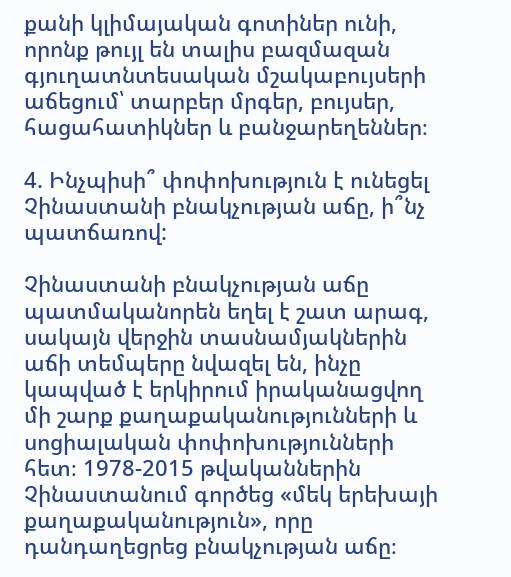քանի կլիմայական գոտիներ ունի, որոնք թույլ են տալիս բազմազան գյուղատնտեսական մշակաբույսերի աճեցում՝ տարբեր մրգեր, բույսեր, հացահատիկներ և բանջարեղեններ։

4. Ինչպիսի՞ փոփոխություն է ունեցել Չինաստանի բնակչության աճը, ի՞նչ պատճառով:

Չինաստանի բնակչության աճը պատմականորեն եղել է շատ արագ, սակայն վերջին տասնամյակներին աճի տեմպերը նվազել են, ինչը կապված է երկիրում իրականացվող մի շարք քաղաքականությունների և սոցիալական փոփոխությունների հետ։ 1978-2015 թվականներին Չինաստանում գործեց «մեկ երեխայի քաղաքականություն», որը դանդաղեցրեց բնակչության աճը։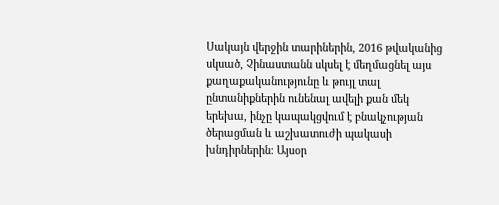Սակայն վերջին տարիներին, 2016 թվականից սկսած, Չինաստանն սկսել է մեղմացնել այս քաղաքականությունը և թույլ տալ ընտանիքներին ունենալ ավելի քան մեկ երեխա, ինչը կապակցվում է բնակչության ծերացման և աշխատուժի պակասի խնդիրներին։ Այսօր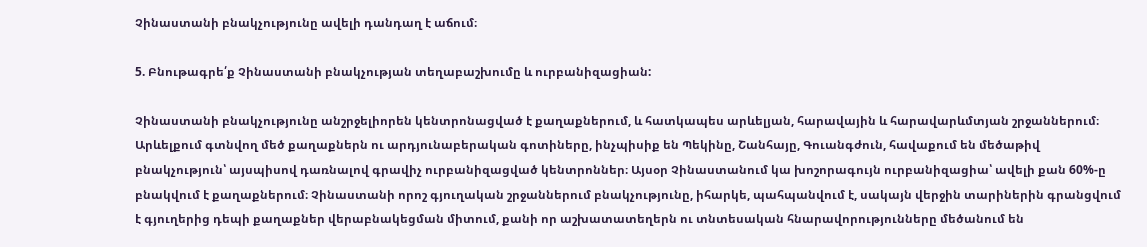Չինաստանի բնակչությունը ավելի դանդաղ է աճում։

5. Բնութագրե՛ք Չինաստանի բնակչության տեղաբաշխումը և ուրբանիզացիան:

Չինաստանի բնակչությունը անշրջելիորեն կենտրոնացված է քաղաքներում, և հատկապես արևելյան, հարավային և հարավարևմտյան շրջաններում։ Արևելքում գտնվող մեծ քաղաքներն ու արդյունաբերական գոտիները, ինչպիսիք են Պեկինը, Շանհայը, Գուանգժուն, հավաքում են մեծաթիվ բնակչություն՝ այսպիսով դառնալով գրավիչ ուրբանիզացված կենտրոններ։ Այսօր Չինաստանում կա խոշորագույն ուրբանիզացիա՝ ավելի քան 60%-ը բնակվում է քաղաքներում։ Չինաստանի որոշ գյուղական շրջաններում բնակչությունը, իհարկե, պահպանվում է, սակայն վերջին տարիներին գրանցվում է գյուղերից դեպի քաղաքներ վերաբնակեցման միտում, քանի որ աշխատատեղերն ու տնտեսական հնարավորությունները մեծանում են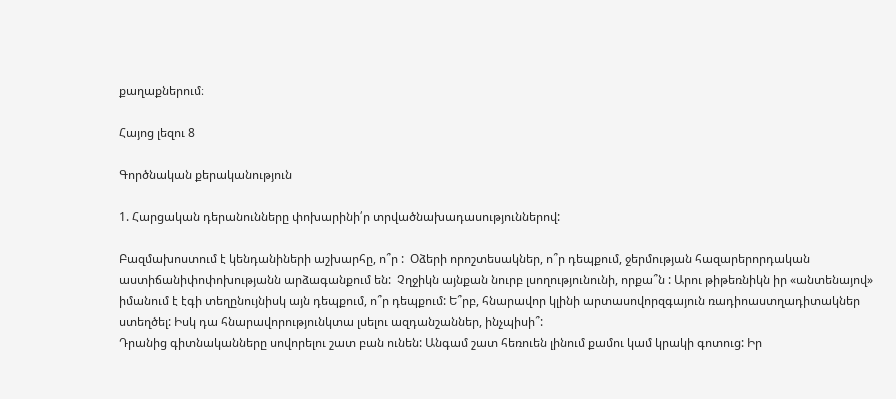քաղաքներում։

Հայոց լեզու 8

Գործնական քերականություն

1. Հարցական դերանունները փոխարինի՛ր տրվածնախադասություններով:

Բազմախոստում է կենդանիների աշխարհը, ո՞ր :  Օձերի որոշտեսակներ, ո՞ր դեպքում, ջերմության հազարերորդական աստիճանիփոփոխությանն արձագանքում են:  Չղջիկն այնքան նուրբ լսողությունունի, որքա՞ն : Արու թիթեռնիկն իր «անտենայով» իմանում է էգի տեղընույնիսկ այն դեպքում, ո՞ր դեպքում: Ե՞րբ, հնարավոր կլինի արտասովորզգայուն ռադիոաստղադիտակներ ստեղծել: Իսկ դա հնարավորությունկտա լսելու ազդանշաններ, ինչպիսի՞:
Դրանից գիտնականները սովորելու շատ բան ունեն: Անգամ շատ հեռուեն լինում քամու կամ կրակի գոտուց: Իր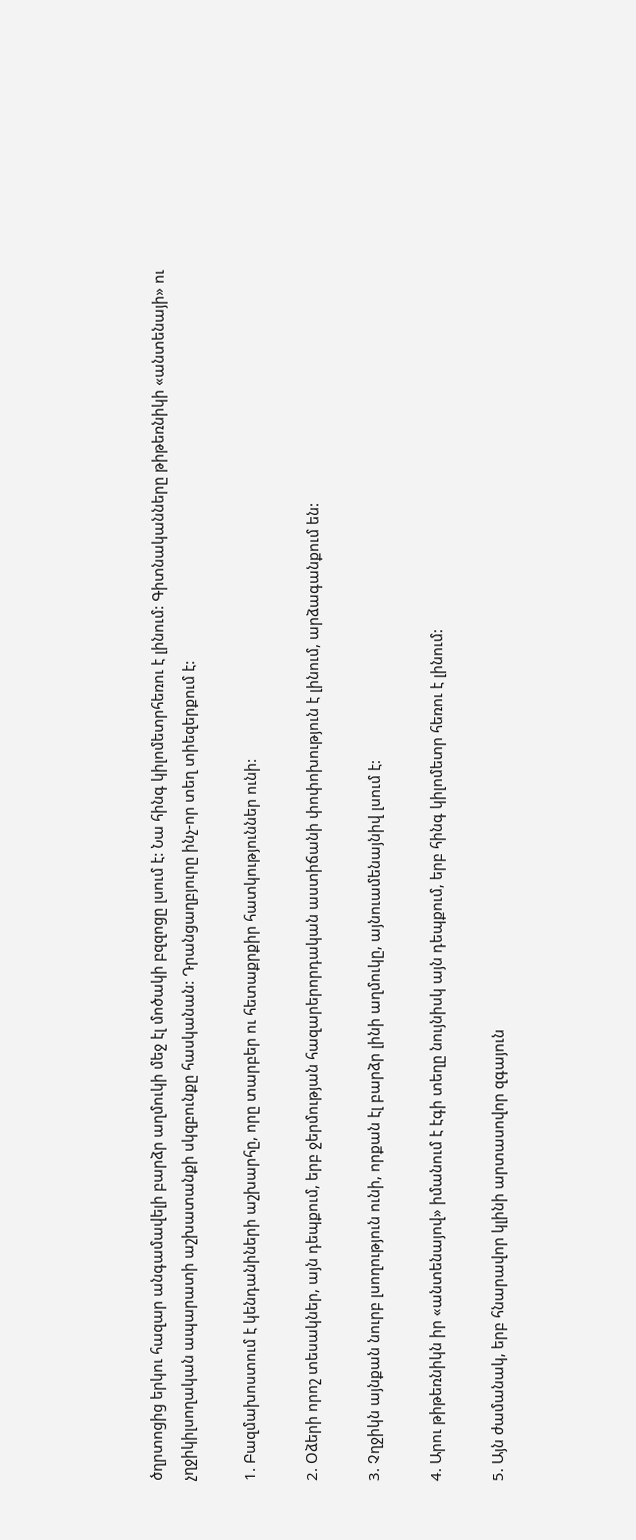ծղրտոցից երկու հազար անգամավելի բարձր աղմուկի մեջ էլ մոծակի բզզոցը լսում է: Նա հինգ կիլոմետրհեռու է լինում: Գիտնականները թիթեռնիկի «անտենայի» ու չղջիկիլսողական ապարատի աշխատանքի սկզբունքը հասկանան: Դրանցաղբյուրը ինչ-որ տեղ տիեզերքում է:

1. Բազմախոստում է կենդանիների աշխարհը, որը տարբեր ու հետաքրքիր հատկություններ ունի:

2. Օձերի որոշ տեսակներ, այն դեպքում, երբ ջերմության հազարերորդական աստիճանի փոփոխություն է լինում, արձագանքում են:

3. Չղջիկն այնքան նուրբ լսողություն ունի, որքան էլ բարձր լինի աղմուկը, այնուամենայնիվ լսում է:

4. Արու թիթեռնիկն իր «անտենայով» իմանում է էգի տեղը նույնիսկ այն դեպքում, երբ հինգ կիլոմետր հեռու է լինում:

5. Այն ժամանակ, երբ հնարավոր կլինի արտասովոր զգայուն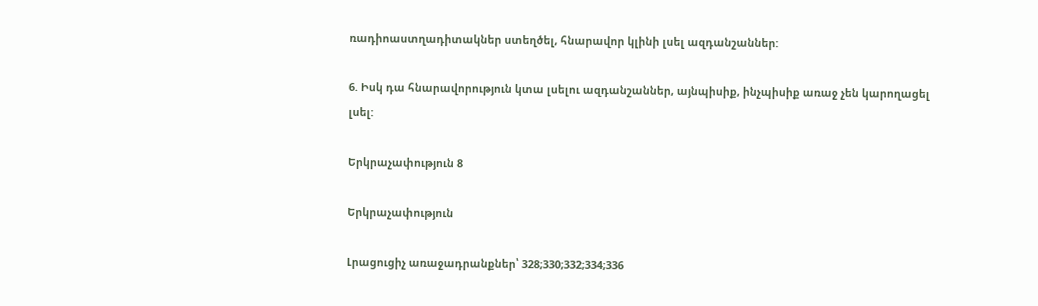ռադիոաստղադիտակներ ստեղծել, հնարավոր կլինի լսել ազդանշաններ:

6. Իսկ դա հնարավորություն կտա լսելու ազդանշաններ, այնպիսիք, ինչպիսիք առաջ չեն կարողացել լսել:

Երկրաչափություն 8

Երկրաչափություն

Լրացուցիչ առաջադրանքներ՝ 328;330;332;334;336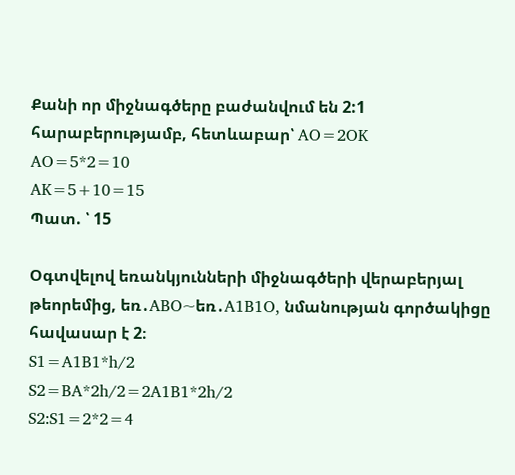Քանի որ միջնագծերը բաժանվում են 2:1 հարաբերությամբ, հետևաբար՝ AO=2OK
AO=5*2=10
AK=5+10=15
Պատ. ՝ 15

Օգտվելով եռանկյունների միջնագծերի վերաբերյալ թեորեմից, եռ․ABO~եռ․A1B1O, նմանության գործակիցը հավասար է 2։
S1=A1B1*h/2
S2=BA*2h/2=2A1B1*2h/2
S2:S1=2*2=4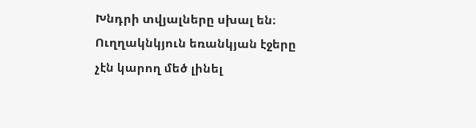Խնդրի տվյալները սխալ են։ Ուղղակնկյուն եռանկյան էջերը չէն կարող մեծ լինել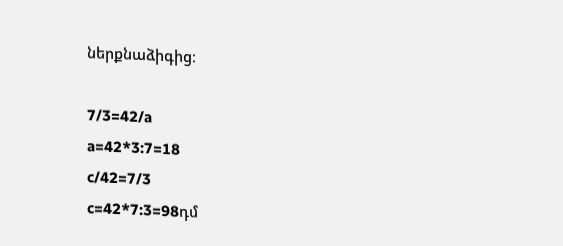ներքնաձիգից։

7/3=42/a
a=42*3:7=18
c/42=7/3
c=42*7:3=98դմ